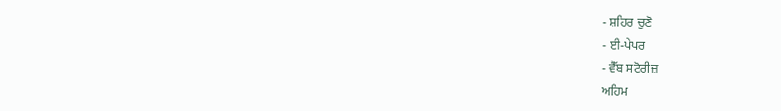- ਸ਼ਹਿਰ ਚੁਣੋ
- ਈ-ਪੇਪਰ
- ਵੈੱਬ ਸਟੋਰੀਜ਼
ਅਹਿਮ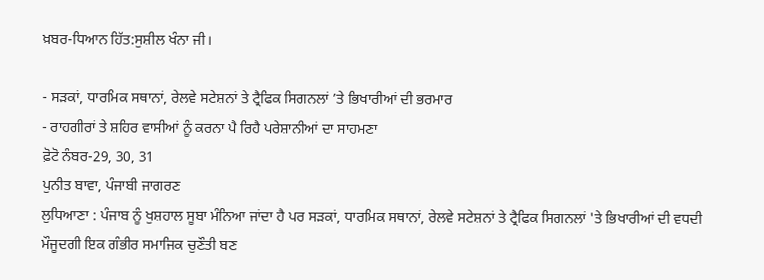ਖ਼ਬਰ-ਧਿਆਨ ਹਿੱਤ:ਸੁਸ਼ੀਲ ਖੰਨਾ ਜੀ।

- ਸੜਕਾਂ, ਧਾਰਮਿਕ ਸਥਾਨਾਂ, ਰੇਲਵੇ ਸਟੇਸ਼ਨਾਂ ਤੇ ਟ੍ਰੈਫਿਕ ਸਿਗਨਲਾਂ ’ਤੇ ਭਿਖਾਰੀਆਂ ਦੀ ਭਰਮਾਰ
- ਰਾਹਗੀਰਾਂ ਤੇ ਸ਼ਹਿਰ ਵਾਸੀਆਂ ਨੂੰ ਕਰਨਾ ਪੈ ਰਿਹੈ ਪਰੇਸ਼ਾਨੀਆਂ ਦਾ ਸਾਹਮਣਾ
ਫ਼ੋਟੋ ਨੰਬਰ-29, 30, 31
ਪੁਨੀਤ ਬਾਵਾ, ਪੰਜਾਬੀ ਜਾਗਰਣ
ਲੁਧਿਆਣਾ : ਪੰਜਾਬ ਨੂੰ ਖੁਸ਼ਹਾਲ ਸੂਬਾ ਮੰਨਿਆ ਜਾਂਦਾ ਹੈ ਪਰ ਸੜਕਾਂ, ਧਾਰਮਿਕ ਸਥਾਨਾਂ, ਰੇਲਵੇ ਸਟੇਸ਼ਨਾਂ ਤੇ ਟ੍ਰੈਫਿਕ ਸਿਗਨਲਾਂ 'ਤੇ ਭਿਖਾਰੀਆਂ ਦੀ ਵਧਦੀ ਮੌਜੂਦਗੀ ਇਕ ਗੰਭੀਰ ਸਮਾਜਿਕ ਚੁਣੌਤੀ ਬਣ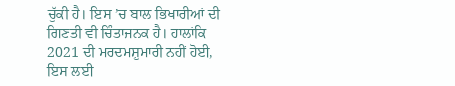ਚੁੱਕੀ ਹੈ। ਇਸ ’ਚ ਬਾਲ ਭਿਖਾਰੀਆਂ ਦੀ ਗਿਣਤੀ ਵੀ ਚਿੰਤਾਜਨਕ ਹੈ। ਹਾਲਾਂਕਿ 2021 ਦੀ ਮਰਦਮਸ਼ੁਮਾਰੀ ਨਹੀਂ ਹੋਈ, ਇਸ ਲਈ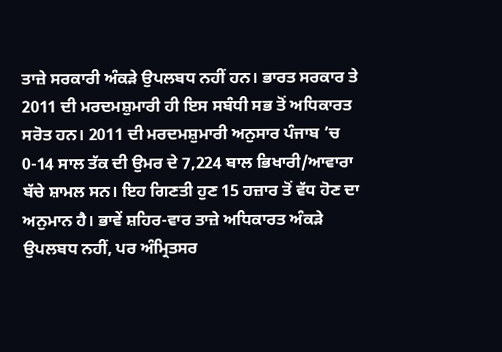ਤਾਜ਼ੇ ਸਰਕਾਰੀ ਅੰਕੜੇ ਉਪਲਬਧ ਨਹੀਂ ਹਨ। ਭਾਰਤ ਸਰਕਾਰ ਤੇ 2011 ਦੀ ਮਰਦਮਸ਼ੁਮਾਰੀ ਹੀ ਇਸ ਸਬੰਧੀ ਸਭ ਤੋਂ ਅਧਿਕਾਰਤ ਸਰੋਤ ਹਨ। 2011 ਦੀ ਮਰਦਮਸ਼ੁਮਾਰੀ ਅਨੁਸਾਰ ਪੰਜਾਬ ’ਚ 0-14 ਸਾਲ ਤੱਕ ਦੀ ਉਮਰ ਦੇ 7,224 ਬਾਲ ਭਿਖਾਰੀ/ਆਵਾਰਾ ਬੱਚੇ ਸ਼ਾਮਲ ਸਨ। ਇਹ ਗਿਣਤੀ ਹੁਣ 15 ਹਜ਼ਾਰ ਤੋਂ ਵੱਧ ਹੋਣ ਦਾ ਅਨੁਮਾਨ ਹੈ। ਭਾਵੇਂ ਸ਼ਹਿਰ-ਵਾਰ ਤਾਜ਼ੇ ਅਧਿਕਾਰਤ ਅੰਕੜੇ ਉਪਲਬਧ ਨਹੀਂ, ਪਰ ਅੰਮ੍ਰਿਤਸਰ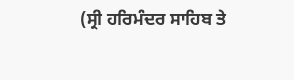(ਸ੍ਰੀ ਹਰਿਮੰਦਰ ਸਾਹਿਬ ਤੇ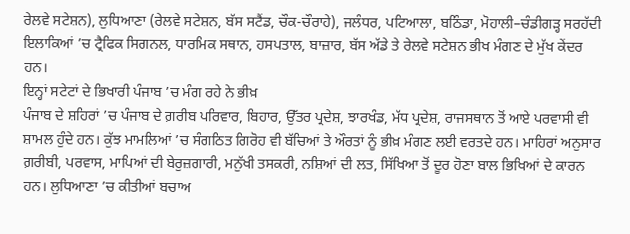ਰੇਲਵੇ ਸਟੇਸ਼ਨ), ਲੁਧਿਆਣਾ (ਰੇਲਵੇ ਸਟੇਸ਼ਨ, ਬੱਸ ਸਟੈਂਡ, ਚੌਕ-ਚੌਰਾਹੇ), ਜਲੰਧਰ, ਪਟਿਆਲਾ, ਬਠਿੰਡਾ, ਮੋਹਾਲੀ–ਚੰਡੀਗੜ੍ਹ ਸਰਹੱਦੀ ਇਲਾਕਿਆਂ ’ਚ ਟ੍ਰੈਫਿਕ ਸਿਗਨਲ, ਧਾਰਮਿਕ ਸਥਾਨ, ਹਸਪਤਾਲ, ਬਾਜ਼ਾਰ, ਬੱਸ ਅੱਡੇ ਤੇ ਰੇਲਵੇ ਸਟੇਸ਼ਨ ਭੀਖ ਮੰਗਣ ਦੇ ਮੁੱਖ ਕੇਂਦਰ ਹਨ।
ਇਨ੍ਹਾਂ ਸਟੇਟਾਂ ਦੇ ਭਿਖਾਰੀ ਪੰਜਾਬ ’ਚ ਮੰਗ ਰਹੇ ਨੇ ਭੀਖ਼
ਪੰਜਾਬ ਦੇ ਸ਼ਹਿਰਾਂ ’ਚ ਪੰਜਾਬ ਦੇ ਗ਼ਰੀਬ ਪਰਿਵਾਰ, ਬਿਹਾਰ, ਉੱਤਰ ਪ੍ਰਦੇਸ਼, ਝਾਰਖੰਡ, ਮੱਧ ਪ੍ਰਦੇਸ਼, ਰਾਜਸਥਾਨ ਤੋਂ ਆਏ ਪਰਵਾਸੀ ਵੀ ਸ਼ਾਮਲ ਹੁੰਦੇ ਹਨ। ਕੁੱਝ ਮਾਮਲਿਆਂ ’ਚ ਸੰਗਠਿਤ ਗਿਰੋਹ ਵੀ ਬੱਚਿਆਂ ਤੇ ਔਰਤਾਂ ਨੂੰ ਭੀਖ਼ ਮੰਗਣ ਲਈ ਵਰਤਦੇ ਹਨ। ਮਾਹਿਰਾਂ ਅਨੁਸਾਰ ਗ਼ਰੀਬੀ, ਪਰਵਾਸ, ਮਾਪਿਆਂ ਦੀ ਬੇਰੁਜ਼ਗਾਰੀ, ਮਨੁੱਖੀ ਤਸਕਰੀ, ਨਸ਼ਿਆਂ ਦੀ ਲਤ, ਸਿੱਖਿਆ ਤੋਂ ਦੂਰ ਹੋਣਾ ਬਾਲ ਭਿਖਿਆਂ ਦੇ ਕਾਰਨ ਹਨ। ਲੁਧਿਆਣਾ ’ਚ ਕੀਤੀਆਂ ਬਚਾਅ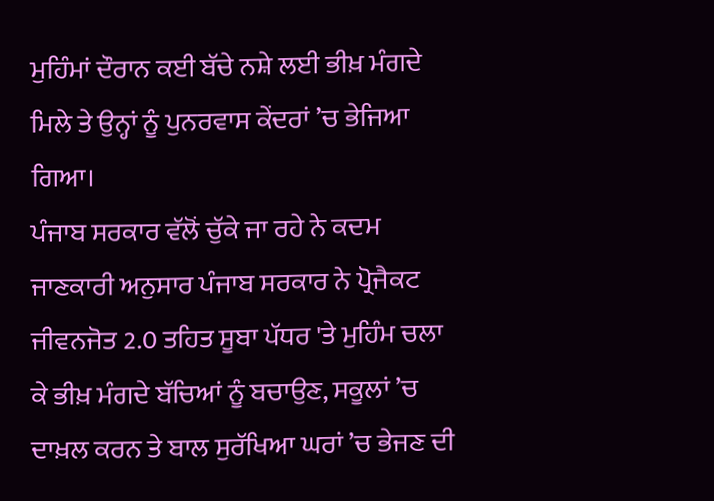ਮੁਹਿੰਮਾਂ ਦੌਰਾਨ ਕਈ ਬੱਚੇ ਨਸ਼ੇ ਲਈ ਭੀਖ਼ ਮੰਗਦੇ ਮਿਲੇ ਤੇ ਉਨ੍ਹਾਂ ਨੂੰ ਪੁਨਰਵਾਸ ਕੇਂਦਰਾਂ ’ਚ ਭੇਜਿਆ ਗਿਆ।
ਪੰਜਾਬ ਸਰਕਾਰ ਵੱਲੋਂ ਚੁੱਕੇ ਜਾ ਰਹੇ ਨੇ ਕਦਮ
ਜਾਣਕਾਰੀ ਅਨੁਸਾਰ ਪੰਜਾਬ ਸਰਕਾਰ ਨੇ ਪ੍ਰੋਜੈਕਟ ਜੀਵਨਜੋਤ 2.0 ਤਹਿਤ ਸੂਬਾ ਪੱਧਰ 'ਤੇ ਮੁਹਿੰਮ ਚਲਾ ਕੇ ਭੀਖ਼ ਮੰਗਦੇ ਬੱਚਿਆਂ ਨੂੰ ਬਚਾਉਣ, ਸਕੂਲਾਂ ’ਚ ਦਾਖ਼ਲ ਕਰਨ ਤੇ ਬਾਲ ਸੁਰੱਖਿਆ ਘਰਾਂ ’ਚ ਭੇਜਣ ਦੀ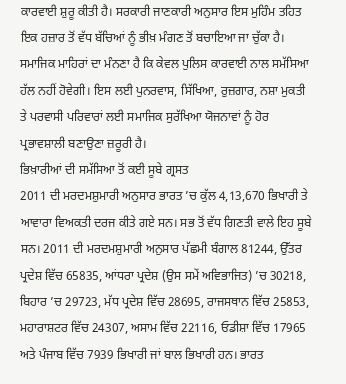ਕਾਰਵਾਈ ਸ਼ੁਰੂ ਕੀਤੀ ਹੈ। ਸਰਕਾਰੀ ਜਾਣਕਾਰੀ ਅਨੁਸਾਰ ਇਸ ਮੁਹਿੰਮ ਤਹਿਤ ਇਕ ਹਜ਼ਾਰ ਤੋਂ ਵੱਧ ਬੱਚਿਆਂ ਨੂੰ ਭੀਖ਼ ਮੰਗਣ ਤੋਂ ਬਚਾਇਆ ਜਾ ਚੁੱਕਾ ਹੈ। ਸਮਾਜਿਕ ਮਾਹਿਰਾਂ ਦਾ ਮੰਨਣਾ ਹੈ ਕਿ ਕੇਵਲ ਪੁਲਿਸ ਕਾਰਵਾਈ ਨਾਲ ਸਮੱਸਿਆ ਹੱਲ ਨਹੀਂ ਹੋਵੇਗੀ। ਇਸ ਲਈ ਪੁਨਰਵਾਸ, ਸਿੱਖਿਆ, ਰੁਜ਼ਗਾਰ, ਨਸ਼ਾ ਮੁਕਤੀ ਤੇ ਪਰਵਾਸੀ ਪਰਿਵਾਰਾਂ ਲਈ ਸਮਾਜਿਕ ਸੁਰੱਖਿਆ ਯੋਜਨਾਵਾਂ ਨੂੰ ਹੋਰ ਪ੍ਰਭਾਵਸ਼ਾਲੀ ਬਣਾਉਣਾ ਜ਼ਰੂਰੀ ਹੈ।
ਭਿਖ਼ਾਰੀਆਂ ਦੀ ਸਮੱਸਿਆ ਤੋਂ ਕਈ ਸੂਬੇ ਗ੍ਰਸਤ
2011 ਦੀ ਮਰਦਮਸ਼ੁਮਾਰੀ ਅਨੁਸਾਰ ਭਾਰਤ ’ਚ ਕੁੱਲ 4,13,670 ਭਿਖਾਰੀ ਤੇ ਆਵਾਰਾ ਵਿਅਕਤੀ ਦਰਜ ਕੀਤੇ ਗਏ ਸਨ। ਸਭ ਤੋਂ ਵੱਧ ਗਿਣਤੀ ਵਾਲੇ ਇਹ ਸੂਬੇ ਸਨ। 2011 ਦੀ ਮਰਦਮਸ਼ੁਮਾਰੀ ਅਨੁਸਾਰ ਪੱਛਮੀ ਬੰਗਾਲ 81244, ਉੱਤਰ ਪ੍ਰਦੇਸ਼ ਵਿੱਚ 65835, ਆਂਧਰਾ ਪ੍ਰਦੇਸ਼ (ਉਸ ਸਮੇਂ ਅਵਿਭਾਜਿਤ) ’ਚ 30218, ਬਿਹਾਰ ’ਚ 29723, ਮੱਧ ਪ੍ਰਦੇਸ਼ ਵਿੱਚ 28695, ਰਾਜਸਥਾਨ ਵਿੱਚ 25853, ਮਹਾਰਾਸ਼ਟਰ ਵਿੱਚ 24307, ਅਸਾਮ ਵਿੱਚ 22116, ਓਡੀਸ਼ਾ ਵਿੱਚ 17965 ਅਤੇ ਪੰਜਾਬ ਵਿੱਚ 7939 ਭਿਖਾਰੀ ਜਾਂ ਬਾਲ ਭਿਖਾਰੀ ਹਨ। ਭਾਰਤ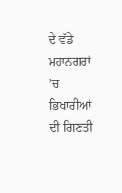ਦੇ ਵੱਡੇ ਮਹਾਨਗਰਾਂ ’ਚ ਭਿਖਾਰੀਆਂ ਦੀ ਗਿਣਤੀ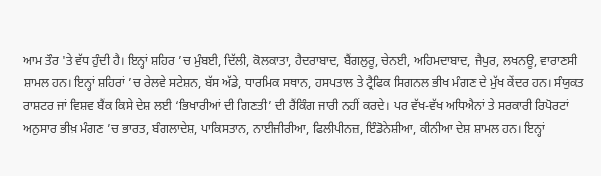ਆਮ ਤੌਰ 'ਤੇ ਵੱਧ ਹੁੰਦੀ ਹੈ। ਇਨ੍ਹਾਂ ਸ਼ਹਿਰ ’ਚ ਮੁੰਬਈ, ਦਿੱਲੀ, ਕੋਲਕਾਤਾ, ਹੈਦਰਾਬਾਦ, ਬੈਂਗਲੁਰੂ, ਚੇਨਈ, ਅਹਿਮਦਾਬਾਦ, ਜੈਪੁਰ, ਲਖਨਊ, ਵਾਰਾਣਸੀ ਸ਼ਾਮਲ ਹਨ। ਇਨ੍ਹਾਂ ਸ਼ਹਿਰਾਂ ’ਚ ਰੇਲਵੇ ਸਟੇਸ਼ਨ, ਬੱਸ ਅੱਡੇ, ਧਾਰਮਿਕ ਸਥਾਨ, ਹਸਪਤਾਲ ਤੇ ਟ੍ਰੈਫਿਕ ਸਿਗਨਲ ਭੀਖ ਮੰਗਣ ਦੇ ਮੁੱਖ ਕੇਂਦਰ ਹਨ। ਸੰਯੁਕਤ ਰਾਸ਼ਟਰ ਜਾਂ ਵਿਸ਼ਵ ਬੈਂਕ ਕਿਸੇ ਦੇਸ਼ ਲਈ ‘ਭਿਖਾਰੀਆਂ ਦੀ ਗਿਣਤੀ’ ਦੀ ਰੈਂਕਿੰਗ ਜਾਰੀ ਨਹੀਂ ਕਰਦੇ। ਪਰ ਵੱਖ-ਵੱਖ ਅਧਿਐਨਾਂ ਤੇ ਸਰਕਾਰੀ ਰਿਪੋਰਟਾਂ ਅਨੁਸਾਰ ਭੀਖ਼ ਮੰਗਣ ’ਚ ਭਾਰਤ, ਬੰਗਲਾਦੇਸ਼, ਪਾਕਿਸਤਾਨ, ਨਾਈਜੀਰੀਆ, ਫਿਲੀਪੀਨਜ਼, ਇੰਡੋਨੇਸ਼ੀਆ, ਕੀਨੀਆ ਦੇਸ਼ ਸ਼ਾਮਲ ਹਨ। ਇਨ੍ਹਾਂ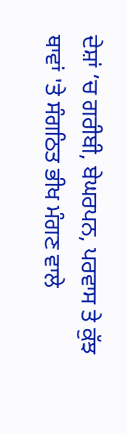ਦੇਸ਼ਾਂ ’ਚ ਗਰੀਬੀ, ਬੇਘਰਪਨ, ਪਰਵਾਸ ਤੇ ਕੁੱਝ ਥਾਵਾਂ 'ਤੇ ਸੰਗਠਿਤ ਭੀਖ ਮੰਗਣ ਵਾਲੇ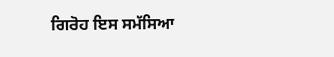ਗਿਰੋਹ ਇਸ ਸਮੱਸਿਆ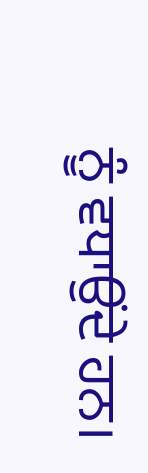ਨੂੰ ਵਧਾਉਂਦੇ ਹਨ।